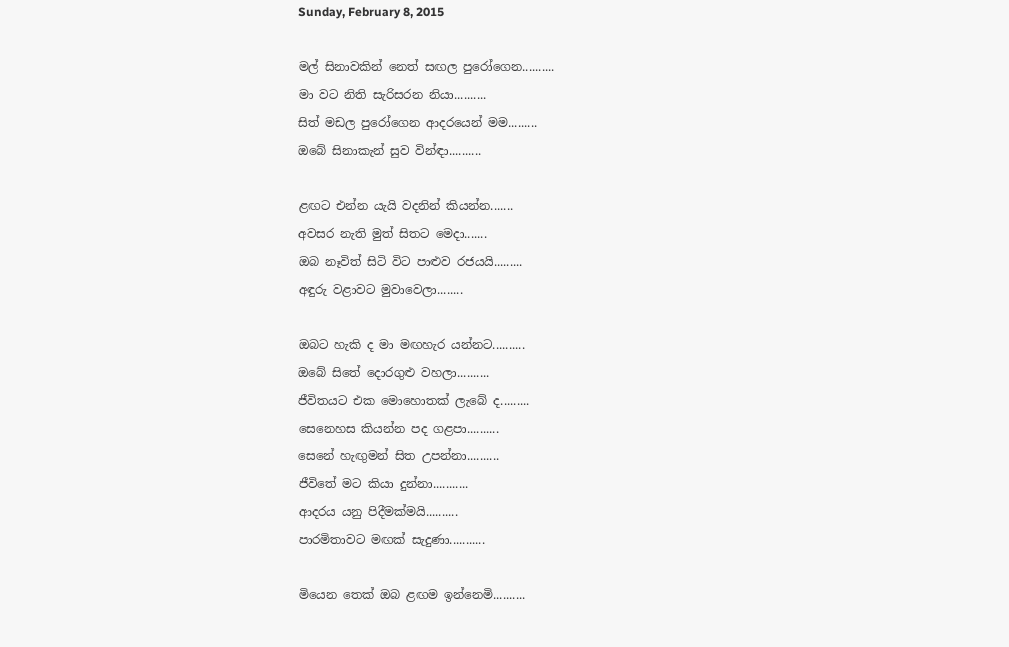Sunday, February 8, 2015

මල් සිනාවකින් නෙත් සඟල පුරෝගෙන..........
මා වට නිති සැරිසරන නියා..........
සිත් මඩල පුරෝගෙන ආදරයෙන් මම.........
ඔබේ සිනාකැන් සුව වින්ඳා..........

ළඟට එන්න යැයි වදනින් කියන්න.......
අවසර නැති මුත් සිතට මෙදා.......
ඔබ නෑවිත් සිටි විට පාළුව රජයයි.........
අඳුරු වළාවට මුවාවෙලා........

ඔබට හැකි ද මා මඟහැර යන්නට..........
ඔබේ සිතේ දොරගුළු වහලා..........
ජීවිතයට එක මොහොතක් ලැබේ ද.........
සෙනෙහස කියන්න පද ගළපා..........
සෙනේ හැඟුමන් සිත උපන්නා..........
ජීවිතේ මට කියා දුන්නා...........
ආදරය යනු පිදීමක්මයි..........
පාරමිතාවට මඟක් සැදුණා...........

මියෙන තෙක් ඔබ ළඟම ඉන්නෙමි..........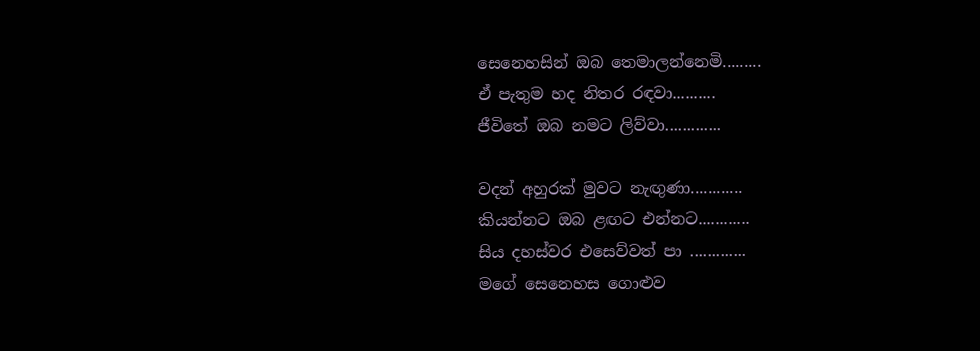සෙනෙහසින් ඔබ තෙමාලන්නෙමි.........
ඒ පැතුම හද නිතර රඳවා..........
ජීවිතේ ඔබ නමට ලිව්වා.............

වදන් අහුරක් මුවට නැඟුණා............
කියන්නට ඔබ ළඟට එන්නට............
සිය දහස්වර එසෙව්වත් පා ‍.............
මගේ සෙනෙහස ගොළුව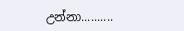උන්නා..........